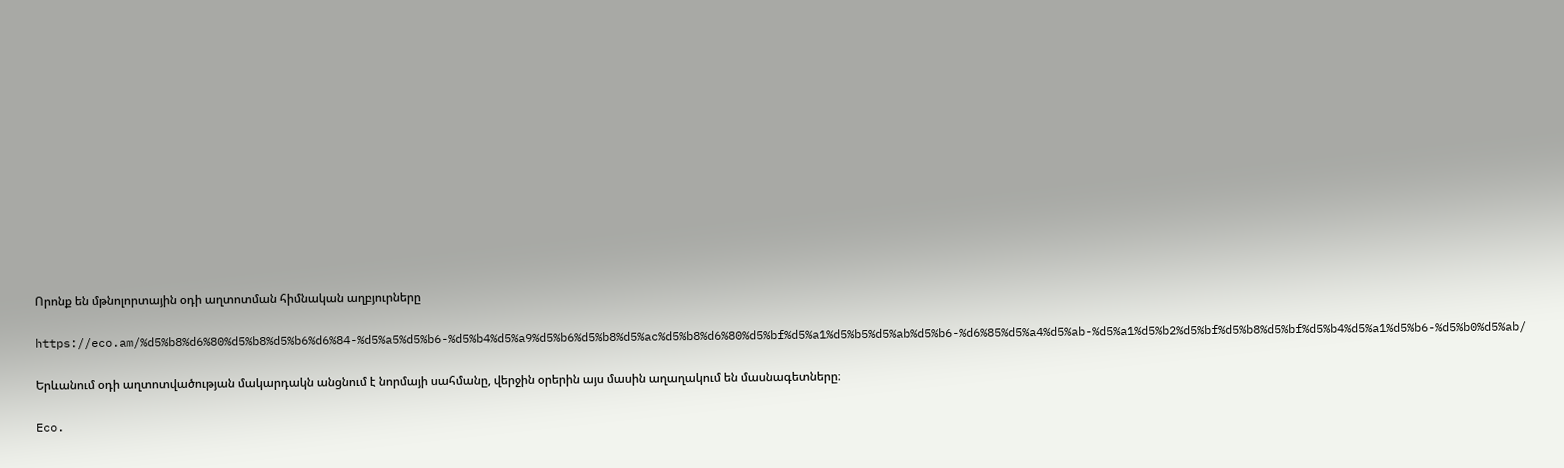Որոնք են մթնոլորտային օդի աղտոտման հիմնական աղբյուրները

https://eco.am/%d5%b8%d6%80%d5%b8%d5%b6%d6%84-%d5%a5%d5%b6-%d5%b4%d5%a9%d5%b6%d5%b8%d5%ac%d5%b8%d6%80%d5%bf%d5%a1%d5%b5%d5%ab%d5%b6-%d6%85%d5%a4%d5%ab-%d5%a1%d5%b2%d5%bf%d5%b8%d5%bf%d5%b4%d5%a1%d5%b6-%d5%b0%d5%ab/

Երևանում օդի աղտոտվածության մակարդակն անցնում է նորմայի սահմանը, վերջին օրերին այս մասին աղաղակում են մասնագետները։

Eco.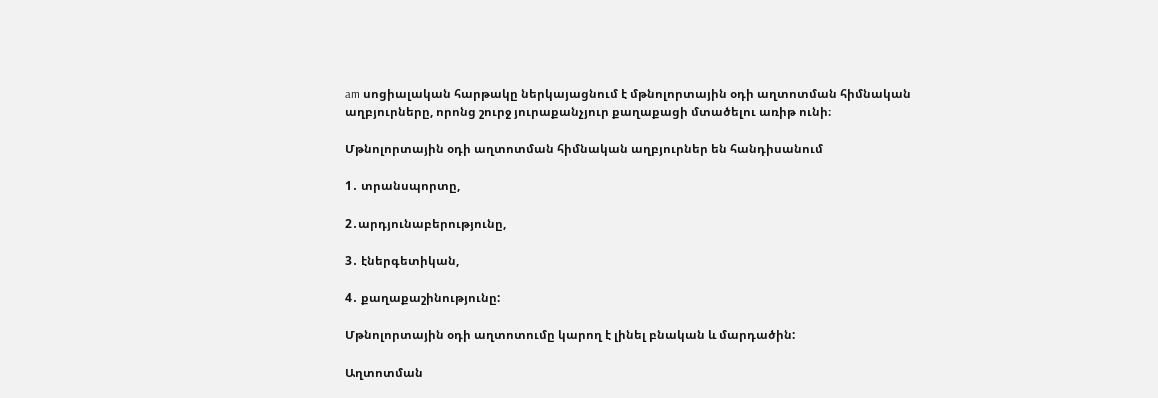am սոցիալական հարթակը ներկայացնում է մթնոլորտային օդի աղտոտման հիմնական աղբյուրները, որոնց շուրջ յուրաքանչյուր քաղաքացի մտածելու առիթ ունի։

Մթնոլորտային օդի աղտոտման հիմնական աղբյուրներ են հանդիսանում

1․ տրանսպորտը,

2․արդյունաբերությունը,

3․ էներգետիկան,

4․ քաղաքաշինությունը:

Մթնոլորտային օդի աղտոտումը կարող է լինել բնական և մարդածին:

Աղտոտման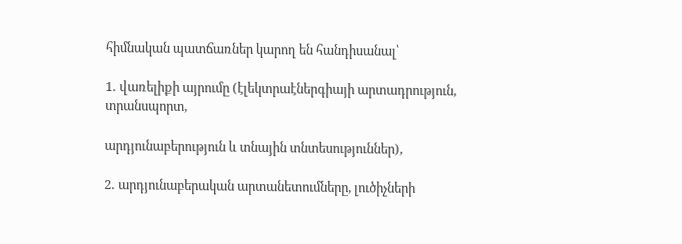հիմնական պատճառներ կարող են հանդիսանալ՝

1․ վառելիքի այրումը (էլեկտրաէներգիայի արտադրություն, տրանսպորտ,

արդյունաբերություն և տնային տնտեսություններ),

2․ արդյունաբերական արտանետումները, լուծիչների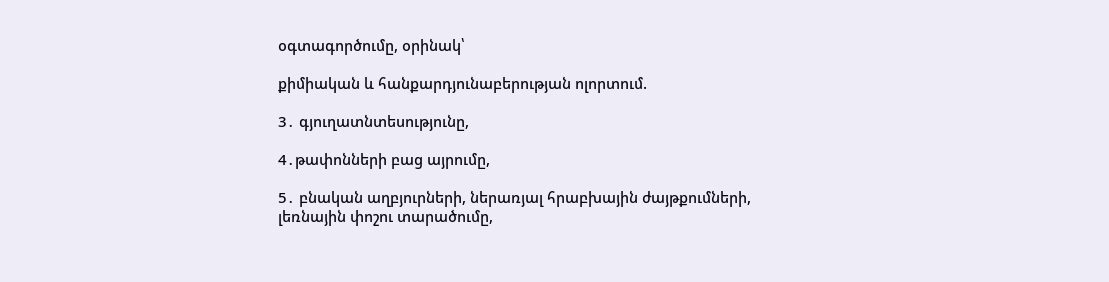օգտագործումը, օրինակ՝

քիմիական և հանքարդյունաբերության ոլորտում.

3․ գյուղատնտեսությունը,

4․թափոնների բաց այրումը,

5․ բնական աղբյուրների, ներառյալ հրաբխային ժայթքումների, լեռնային փոշու տարածումը,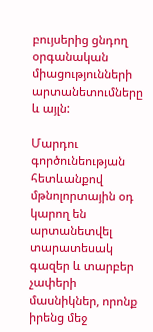բույսերից ցնդող օրգանական միացությունների արտանետումները և այլն:

Մարդու գործունեության հետևանքով մթնոլորտային օդ կարող են արտանետվել տարատեսակ գազեր և տարբեր չափերի մասնիկներ, որոնք իրենց մեջ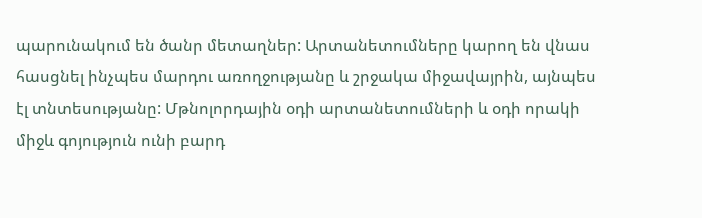պարունակում են ծանր մետաղներ: Արտանետումները կարող են վնաս հասցնել ինչպես մարդու առողջությանը և շրջակա միջավայրին, այնպես էլ տնտեսությանը: Մթնոլորդային օդի արտանետումների և օդի որակի միջև գոյություն ունի բարդ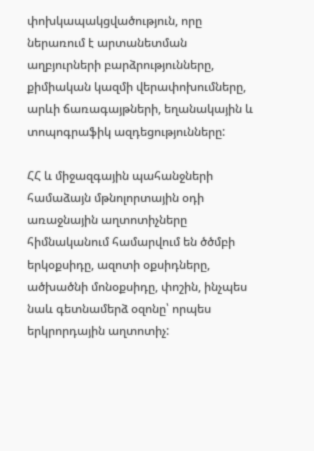փոխկապակցվածություն, որը ներառում է արտանետման աղբյուրների բարձրությունները, քիմիական կազմի վերափոխումները, արևի ճառագայթների, եղանակային և տոպոգրաֆիկ ազդեցությունները:

ՀՀ և միջազգային պահանջների համաձայն մթնոլորտային օդի առաջնային աղտոտիչները հիմնականում համարվում են ծծմբի երկօքսիդը, ազոտի օքսիդները, ածխածնի մոնօքսիդը, փոշին, ինչպես նաև գետնամերձ օզոնը՝ որպես երկրորդային աղտոտիչ: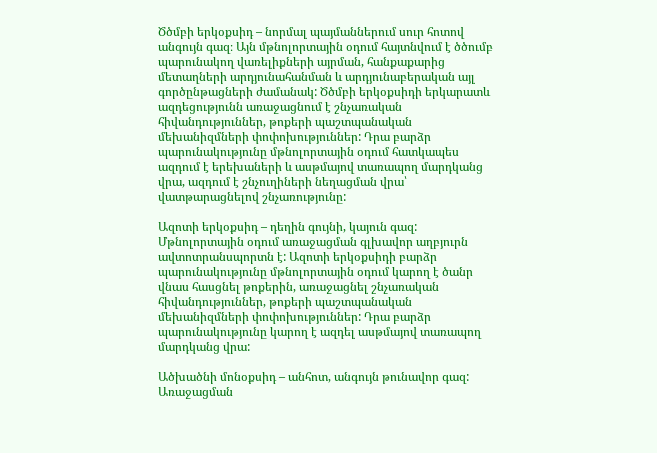Ծծմբի երկօքսիդ – նորմալ պայմաններում սուր հոտով անգույն գազ։ Այն մթնոլորտային օդում հայտնվում է ծծումբ պարունակող վառելիքների այրման, հանքաքարից մետաղների արդյունահանման և արդյունաբերական այլ գործընթացների ժամանակ: Ծծմբի երկօքսիդի երկարատև ազդեցությունն առաջացնում է շնչառական հիվանդություններ, թոքերի պաշտպանական մեխանիզմների փոփոխություններ: Դրա բարձր պարունակությունը մթնոլորտային օդում հատկապես ազդում է երեխաների և ասթմայով տառապող մարդկանց վրա, ազդում է շնչուղիների նեղացման վրա՝ վատթարացնելով շնչառությունը:

Ազոտի երկօքսիդ – դեղին գույնի, կայուն գազ: Մթնոլորտային օդում առաջացման գլխավոր աղբյուրն ավտոտրանսպորտն է: Ազոտի երկօքսիդի բարձր  պարունակությունը մթնոլորտային օդում կարող է ծանր վնաս հասցնել թոքերին, առաջացնել շնչառական հիվանդություններ, թոքերի պաշտպանական մեխանիզմների փոփոխություններ: Դրա բարձր պարունակությունը կարող է ազդել ասթմայով տառապող մարդկանց վրա:

Ածխածնի մոնօքսիդ – անհոտ, անգույն թունավոր գազ: Առաջացման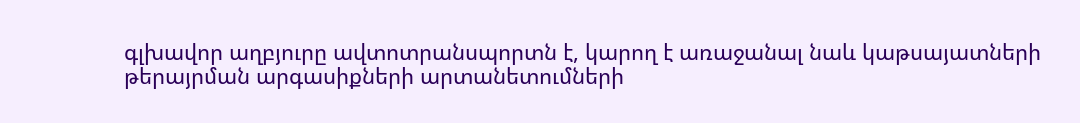գլխավոր աղբյուրը ավտոտրանսպորտն է, կարող է առաջանալ նաև կաթսայատների  թերայրման արգասիքների արտանետումների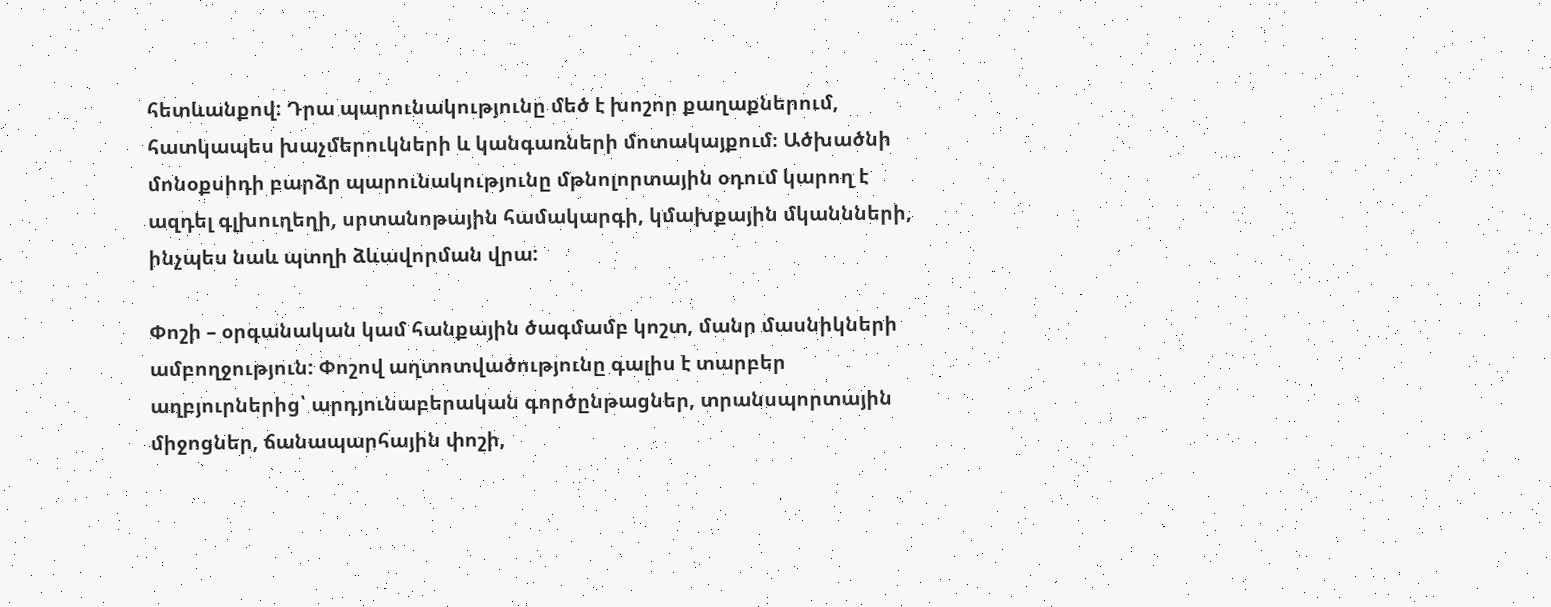հետևանքով: Դրա պարունակությունը մեծ է խոշոր քաղաքներում, հատկապես խաչմերուկների և կանգառների մոտակայքում։ Ածխածնի մոնօքսիդի բարձր պարունակությունը մթնոլորտային օդում կարող է ազդել գլխուղեղի, սրտանոթային համակարգի, կմախքային մկաննների, ինչպես նաև պտղի ձևավորման վրա:

Փոշի – օրգանական կամ հանքային ծագմամբ կոշտ, մանր մասնիկների ամբողջություն: Փոշով աղտոտվածությունը գալիս է տարբեր աղբյուրներից՝ արդյունաբերական գործընթացներ, տրանսպորտային միջոցներ, ճանապարհային փոշի,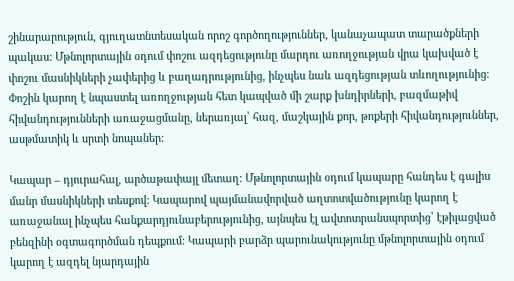շինարարություն, գյուղատնտեսական որոշ գործողություններ, կանաչապատ տարածքների պակաս: Մթնոլորտային օդում փոշու ազդեցությունը մարդու առողջության վրա կախված է փոշու մասնիկների չափերից և բաղադրությունից, ինչպես նաև ազդեցության տևողությունից։ Փոշին կարող է նպաստել առողջության հետ կապված մի շարք խնդիրների, բազմաթիվ հիվանդությունների առաջացմանը, ներառյալ՝ հազ, մաշկային քոր, թոքերի հիվանդություններ, ասթմատիկ և սրտի նոպաներ:

Կապար – դյուրահալ, արծաթափայլ մետաղ: Մթնոլորտային օդում կապարը հանդես է գալիս մանր մասնիկների տեսքով: Կապարով պայմանավորված աղտոտվածությունը կարող է առաջանալ ինչպես հանքարդյունաբերությունից, այնպես էլ ավտոտրանսպորտից՝ էթիլացված բենզինի օգտագործման դեպքում: Կապարի բարձր պարունակությունը մթնոլորտային օդում կարող է ազդել նյարդային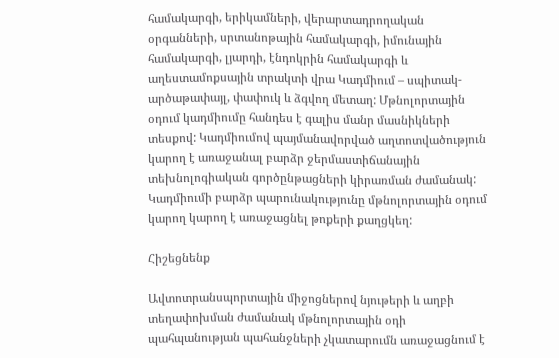համակարգի, երիկամների, վերարտադրողական օրգանների, սրտանոթային համակարգի, իմունային համակարգի, լյարդի, էնդոկրին համակարգի և աղեստամոքսային տրակտի վրա Կադմիում – սպիտակ-արծաթափայլ, փափուկ և ձգվող մետաղ: Մթնոլորտային օդում կադմիումը հանդես է գալիս մանր մասնիկների տեսքով: Կադմիումով պայմանավորված աղտոտվածություն կարող է առաջանալ բարձր ջերմաստիճանային տեխնոլոգիական գործընթացների կիրառման ժամանակ: Կադմիումի բարձր պարունակությունը մթնոլորտային օդում կարող կարող է առաջացնել թոքերի քաղցկեղ:

Հիշեցնենք

Ավտոտրանսպորտային միջոցներով նյութերի և աղբի տեղափոխման ժամանակ մթնոլորտային օդի պահպանության պահանջների չկատարումն առաջացնում է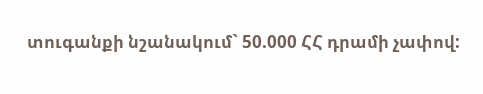տուգանքի նշանակում` 50.000 ՀՀ դրամի չափով: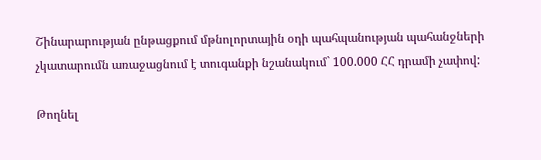Շինարարության ընթացքում մթնոլորտային օդի պահպանության պահանջների չկատարումն առաջացնում է տուգանքի նշանակում` 100.000 ՀՀ դրամի չափով:

Թողնել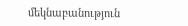մեկնաբանություն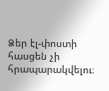Ձեր էլ-փոստի հասցեն չի հրապարակվելու։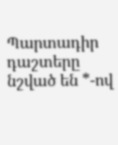Պարտադիր դաշտերը նշված են *-ով